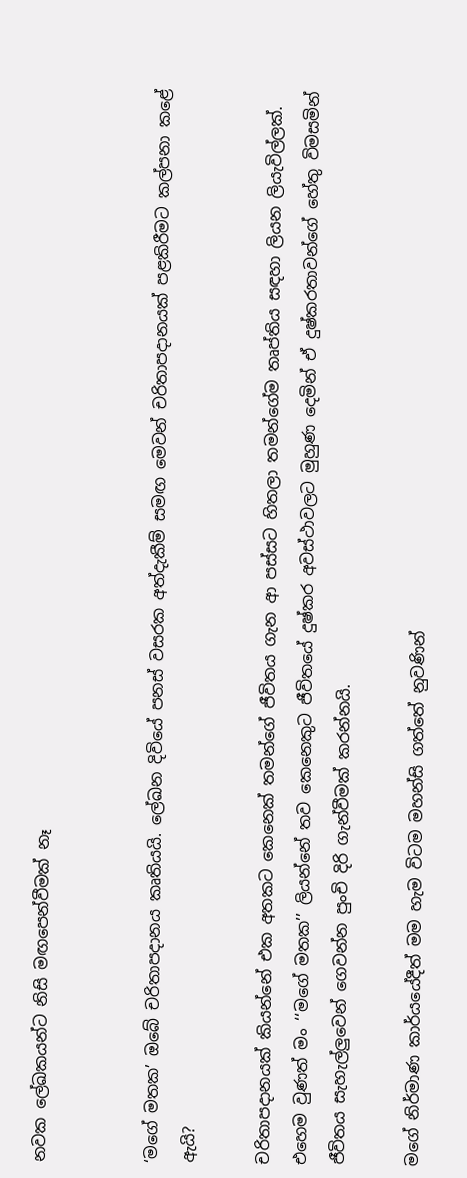නවක ලේඛකයන්ට නිසි මඟපෙන්වීමක් නෑ


‘මගේ මතක’ ඔබේ චරිතාපදානය කෘතියයි. ලේඛන දිවියේ පනස් වසරක අත්දැකීම් සමඟ මෙවන් චරිතාපදානයක් පළකිරීමට කල්පනා කළේ ඇයි?

චරිතාපදානයක් කියන්නේ එක අතකට කෙනෙක් තමන්ගේ ජීවිතය ගැන ආ පස්සට හිතලා තමන්ගේම තෘප්තිය සඳහා ලියන ලියැවිල්ලක්. එහෙම වුණත් මං ‘‘මගේ මතක’’ ලියන්නේ තව කෙනෙකුට ජීවිතයේ දුෂ්කර අවස්ථාවලට මුහුණ දෙමින් ඒ දුෂ්කරතාවන්ගේ හේතු විමසමින් ජීවිතය සැහැල්ලුවෙන් ගෙවන්න පුංචි දිරි ගැන්වීමක් කරන්නයි.

මගේ නිර්මාණ කාර්යයේදීත් මම හැම විටම මහන්සි ගත්තේ නුවණින්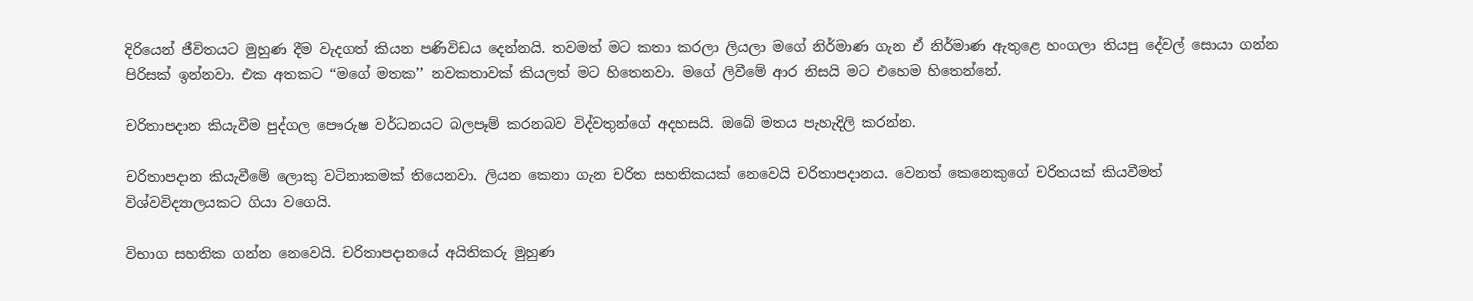දිරියෙන් ජීවිතයට මුහුණ දීම වැදගත් කියන පණිවිඩය දෙන්නයි. තවමත් මට කතා කරලා ලියලා මගේ නිර්මාණ ගැන ඒ නිර්මාණ ඇතුළෙ හංගලා තියපු දේවල් සොයා ගන්න පිරිසක් ඉන්නවා. එක අතකට ‘‘මගේ මතක’’ නවකතාවක් කියලත් මට හිතෙනවා. මගේ ලිවීමේ ආර නිසයි මට එහෙම හිතෙන්නේ.

චරිතාපදාන කියැවීම පුද්ගල පෞරුෂ වර්ධනයට බලපෑම් කරනබව විද්වතුන්ගේ අදහසයි. ඔබේ මතය පැහැදිලි කරන්න.

චරිතාපදාන කියැවීමේ ලොකු වටිනාකමක් තියෙනවා. ලියන කෙනා ගැන චරිත සහතිකයක් නෙවෙයි චරිතාපදානය. වෙනත් කෙනෙකුගේ චරිතයක් කියවීමත් විශ්වවිද්‍යාලයකට ගියා වගෙයි.

විභාග සහතික ගන්න නෙවෙයි. චරිතාපදානයේ අයිතිකරු මුහුණ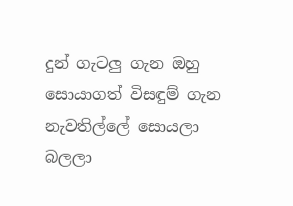දුන් ගැටලු ගැන ඔහු සොයාගත් විසඳුම් ගැන නැවතිල්ලේ සොයලා බලලා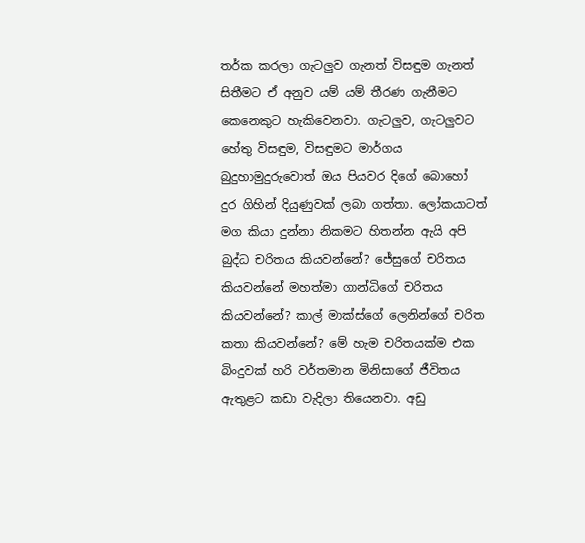තර්ක කරලා ගැටලුව ගැනත් විසඳුම ගැනත් සිතීමට ඒ අනුව යම් යම් තීරණ ගැනීමට කෙනෙකුට හැකිවෙනවා. ගැටලුව, ගැටලුවට හේතු විසඳුම, විසඳුමට මාර්ගය බුදුහාමුදුරුවොත් ඔය පියවර දිගේ බොහෝ දුර ගිහින් දියුණුවක් ලබා ගත්තා. ලෝකයාටත් මග කියා දුන්නා නිකමට හිතන්න ඇයි අපි බුද්ධ චරිතය කියවන්නේ? ජේසුගේ චරිතය කියවන්නේ මහත්මා ගාන්ධිගේ චරිතය කියවන්නේ? කාල් මාක්ස්ගේ ලෙනින්ගේ චරිත කතා කියවන්නේ? මේ හැම චරිතයක්ම එක බිංදුවක් හරි වර්තමාන මිනිසාගේ ජීවිතය ඇතුළට කඩා වැදිලා තියෙනවා. අඩු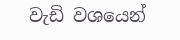වැඩි වශයෙන්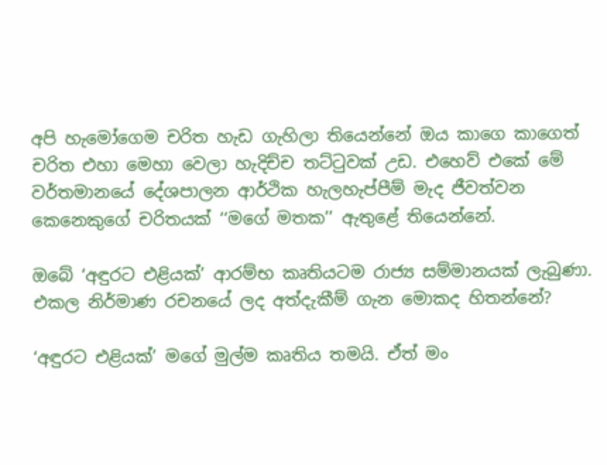අපි හැමෝගෙම චරිත හැඩ ගැහිලා තියෙන්නේ ඔය කාගෙ කාගෙත් චරිත එහා මෙහා වෙලා හැදිච්ච තට්ටුවක් උඩ. එහෙව් එකේ මේ වර්තමානයේ දේශපාලන ආර්ථික හැලහැප්පීම් මැද ජීවත්වන කෙනෙකුගේ චරිතයක් ‘‘මගේ මතක’’ ඇතුළේ තියෙන්නේ.

ඔබේ ‘අඳුරට එළියක්’ ආරම්භ කෘතියටම රාජ්‍ය සම්මානයක් ලැබුණා. එකල නිර්මාණ රචනයේ ලද අත්දැකීම් ගැන මොකද හිතන්නේ?

‘අඳුරට එළියක්’ මගේ මුල්ම කෘතිය තමයි. ඒත් මං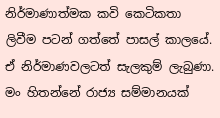නිර්මාණාත්මක කවි කෙටිකතා ලිවීම පටන් ගත්තේ පාසල් කාලයේ. ඒ නිර්මාණවලටත් සැලකුම් ලැබුණා. මං හිතන්නේ රාජ්‍ය සම්මානයක්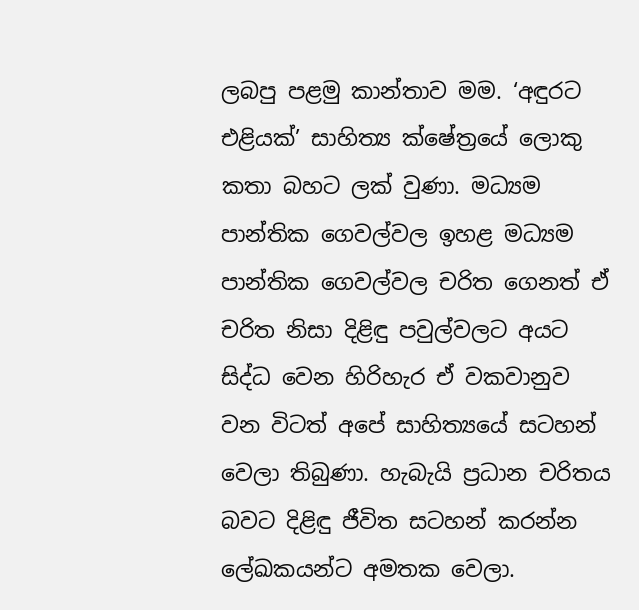ලබපු පළමු කාන්තාව මම. ‘අඳුරට එළියක්’ සාහිත්‍ය ක්ෂේත්‍රයේ ලොකු කතා බහට ලක් වුණා. මධ්‍යම පාන්තික ගෙවල්වල ඉහළ මධ්‍යම පාන්තික ගෙවල්වල චරිත ගෙනත් ඒ චරිත නිසා දිළිඳු පවුල්වලට අයට සිද්ධ වෙන හිරිහැර ඒ වකවානුව වන විටත් අපේ සාහිත්‍යයේ සටහන් වෙලා තිබුණා. හැබැයි ප්‍රධාන චරිතය බවට දිළිඳු ජීවිත සටහන් කරන්න ලේඛකයන්ට අමතක වෙලා.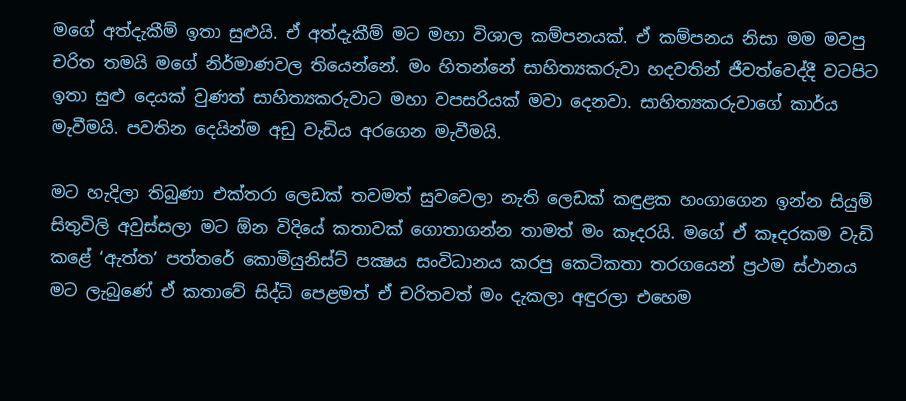මගේ අත්දැකීම් ඉතා සුළුයි. ඒ අත්දැකීම් මට මහා විශාල කම්පනයක්. ඒ කම්පනය නිසා මම මවපු චරිත තමයි මගේ නිර්මාණවල තියෙන්නේ. මං හිතන්නේ සාහිත්‍යකරුවා හදවතින් ජීවත්වෙද්දී වටපිට ඉතා සුළු දෙයක් වුණත් සාහිත්‍යකරුවාට මහා වපසරියක් මවා දෙනවා. සාහිත්‍යකරුවාගේ කාර්ය මැවීමයි. පවතින දෙයින්ම අඩු වැඩිය අරගෙන මැවීමයි.

මට හැදිලා තිබුණා එක්තරා ලෙඩක් තවමත් සුවවෙලා නැති ලෙඩක් කඳුළක හංගාගෙන ඉන්න සියුම් සිතුවිලි අවුස්සලා මට ඕන විදියේ කතාවක් ගොතාගන්න තාමත් මං කෑදරයි. මගේ ඒ කෑදරකම වැඩි කළේ ‘ඇත්ත’ පත්තරේ කොමියුනිස්ට් පක්‍ෂය සංවිධානය කරපු කෙටිකතා තරගයෙන් ප්‍රථම ස්ථානය මට ලැබුණේ ඒ කතාවේ සිද්ධි පෙළමත් ඒ චරිතවත් මං දැකලා අඳුරලා එහෙම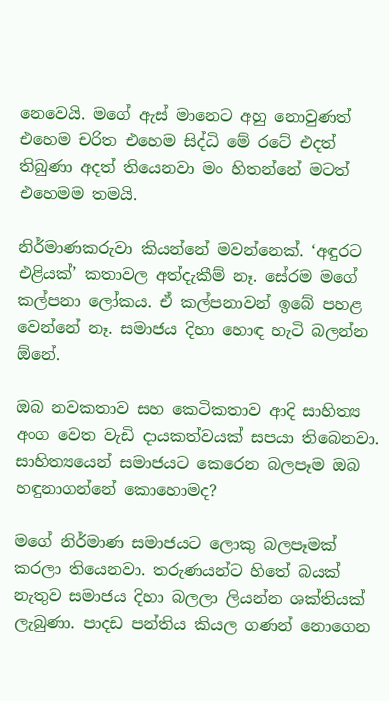නෙවෙයි. මගේ ඇස් මානෙට අහු නොවුණත් එහෙම චරිත එහෙම සිද්ධි මේ රටේ එදත් තිබුණා අදත් තියෙනවා මං හිතන්නේ මටත් එහෙමම තමයි.

නිර්මාණකරුවා කියන්නේ මවන්නෙක්. ‘අඳුරට එළියක්’ කතාවල අත්දැකීම් නෑ. සේරම මගේ කල්පනා ලෝකය. ඒ කල්පනාවන් ඉබේ පහළ වෙන්නේ නෑ. සමාජය දිහා හොඳ හැටි බලන්න ඕනේ.

ඔබ නවකතාව සහ කෙටිකතාව ආදි සාහිත්‍ය අංග වෙත වැඩි දායකත්වයක් සපයා තිබෙනවා. සාහිත්‍යයෙන් සමාජයට කෙරෙන බලපෑම ඔබ හඳුනාගන්නේ කොහොමද?

මගේ නිර්මාණ සමාජයට ලොකු බලපෑමක් කරලා තියෙනවා. තරුණයන්ට හිතේ බයක් නැතුව සමාජය දිහා බලලා ලියන්න ශක්තියක් ලැබුණා. පාදඩ පන්තිය කියල ගණන් නොගෙන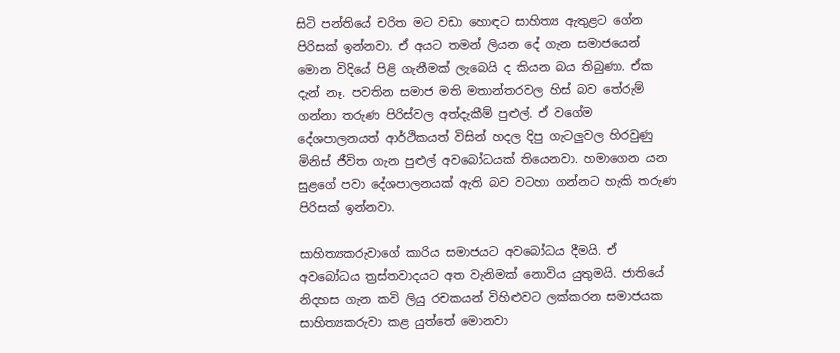සිටි පන්තියේ චරිත මට වඩා හොඳට සාහිත්‍ය ඇතුළට ගේන පිරිසක් ඉන්නවා. ඒ අයට තමන් ලියන දේ ගැන සමාජයෙන් මොන විදියේ පිළි ගැනීමක් ලැබෙයි ද කියන බය තිබුණා. ඒක දැන් නෑ. පවතින සමාජ මති මතාන්තරවල හිස් බව තේරුම් ගන්නා තරුණ පිරිස්වල අත්දැකීම් පුළුල්. ඒ වගේම දේශපාලනයත් ආර්ථිකයත් විසින් හදල දිපු ගැටලුවල හිරවුණු මිනිස් ජීවිත ගැන පුළුල් අවබෝධයක් තියෙනවා. හමාගෙන යන සුළගේ පවා දේශපාලනයක් ඇති බව වටහා ගන්නට හැකි තරුණ පිරිසක් ඉන්නවා.

සාහිත්‍යකරුවාගේ කාරිය සමාජයට අවබෝධය දීමයි. ඒ අවබෝධය ත්‍රස්තවාදයට අත වැනිමක් නොවිය යුතුමයි. ජාතියේ නිදහස ගැන කවි ලියු රචකයන් විහිළුවට ලක්කරන සමාජයක සාහිත්‍යකරුවා කළ යුත්තේ මොනවා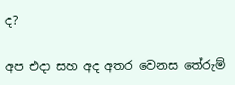ද?

අප එදා සහ අද අතර වෙනස තේරුම්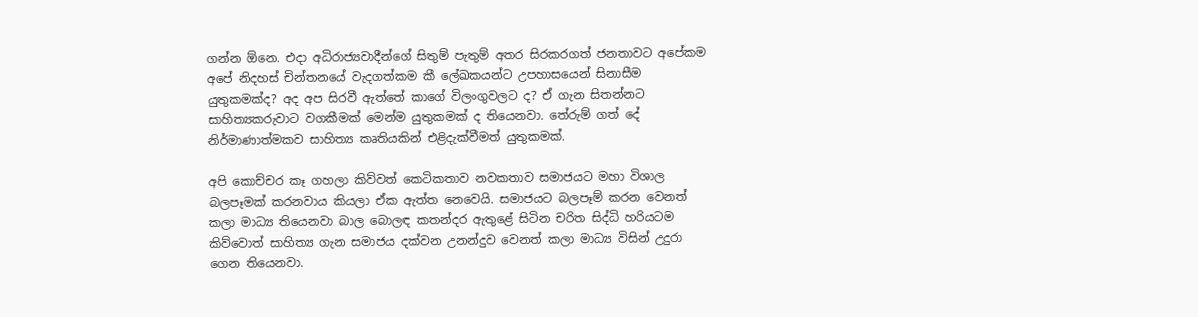ගන්න ඕනෙ. එදා අධිරාජ්‍යවාදීන්ගේ සිතුම් පැතුම් අතර සිරකරගත් ජනතාවට අපේකම අපේ නිදහස් චින්තනයේ වැදගත්කම කී ලේඛකයන්ට උපහාසයෙන් සිනාසීම යුතුකමක්ද? අද අප සිරවී ඇත්තේ කාගේ විලංගුවලට ද? ඒ ගැන සිතන්නට සාහිත්‍යකරුවාට වගකීමක් මෙන්ම යුතුකමක් ද තියෙනවා. තේරුම් ගත් දේ නිර්මාණාත්මකව සාහිත්‍ය කෘතියකින් එළිදැක්වීමත් යුතුකමක්.

අපි කොච්චර කෑ ගහලා කිව්වත් කෙටිකතාව නවකතාව සමාජයට මහා විශාල බලපෑමක් කරනවාය කියලා ඒක ඇත්ත නෙවෙයි. සමාජයට බලපෑම් කරන වෙනත් කලා මාධ්‍ය තියෙනවා බාල බොලඳ කතන්දර ඇතුළේ සිටින චරිත සිද්ධි හරියටම කිව්වොත් සාහිත්‍ය ගැන සමාජය දක්වන උනන්දුව වෙනත් කලා මාධ්‍ය විසින් උදුරා ගෙන තියෙනවා.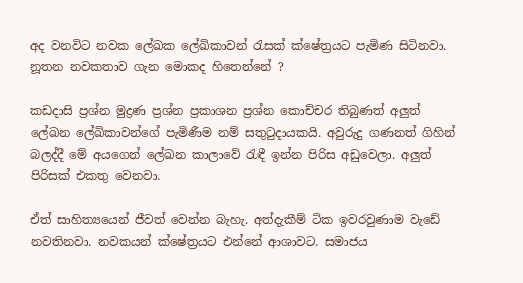අද වනවිට නවක ලේඛක ලේඛිකාවන් රැසක් ක්ෂේත්‍රයට පැමිණ සිටිනවා. නූතන නවකතාව ගැන මොකද හිතෙන්නේ ?

කඩදාසි ප්‍රශ්න මුද්‍රණ ප්‍රශ්න ප්‍රකාශන ප්‍රශ්න කොච්චර තිබුණත් අලුත් ලේඛන ලේඛිකාවන්ගේ පැමිණීම නම් සතුටුදායකයි. අවුරුදු ගණනත් ගිහින් බලද්දී මේ අයගෙන් ලේඛන කාලාවේ රැඳී ඉන්න පිරිස අඩුවෙලා. අලුත් පිරිසක් එකතු වෙනවා.

ඒත් සාහිත්‍යයෙන් ජීවත් වෙන්න බැහැ. අත්දැකීම් ටික ඉවරවුණාම වැඩේ නවතිනවා. නවකයන් ක්ෂේත්‍රයට එන්නේ ආශාවට. සමාජය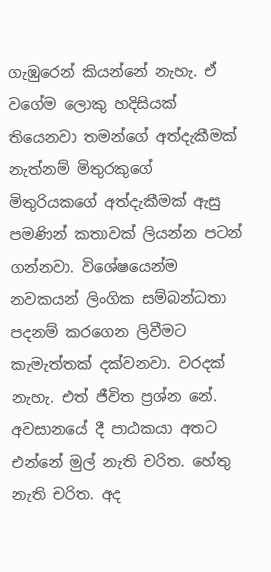ගැඹුරෙන් කියන්නේ නැහැ. ඒ වගේම ලොකු හදිසියක් තියෙනවා තමන්ගේ අත්දැකීමක් නැත්නම් මිතුරකුගේ මිතුරියකගේ අත්දැකීමක් ඇසු පමණින් කතාවක් ලියන්න පටන් ගන්නවා. විශේෂයෙන්ම නවකයන් ලිංගික සම්බන්ධතා පදනම් කරගෙන ලිවීමට කැමැත්තක් දක්වනවා. වරදක් නැහැ. එත් ජීවිත ප්‍රශ්න නේ. අවසානයේ දී පාඨකයා අතට එන්නේ මුල් නැති චරිත. හේතු නැති චරිත. අද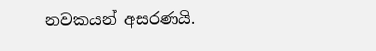නවකයන් අසරණයි.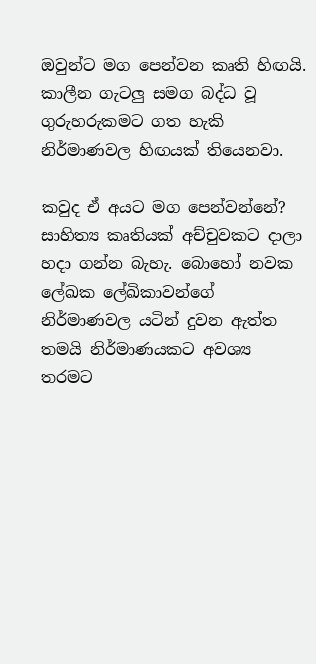ඔවුන්ට මග පෙන්වන කෘති හිඟයි. කාලීන ගැටලු සමග බද්ධ වූ ගුරුහරුකමට ගත හැකි නිර්මාණවල හිඟයක් තියෙනවා.

කවුද ඒ අයට මග පෙන්වන්නේ? සාහිත්‍ය කෘතියක් අච්චුවකට දාලා හදා ගන්න බැහැ. බොහෝ නවක ලේඛක ලේඛිකාවන්ගේ නිර්මාණවල යටින් දුවන ඇත්ත තමයි නිර්මාණයකට අවශ්‍ය තරමට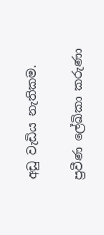අඩු වැඩිය නැතිකම.

ප්‍රවීණ ලේඛිකා කරුණා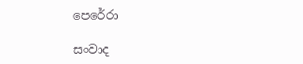පෙරේරා

සංවාද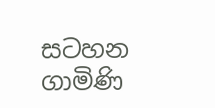සටහන ගාමිණි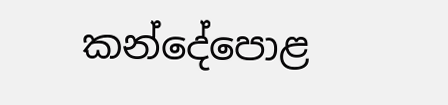කන්දේපොළ